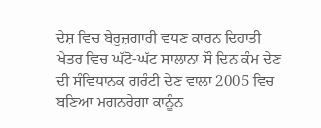ਦੇਸ਼ ਵਿਚ ਬੇਰੁਜ਼ਗਾਰੀ ਵਧਣ ਕਾਰਨ ਦਿਹਾਤੀ ਖੇਤਰ ਵਿਚ ਘੱਟੋ-ਘੱਟ ਸਾਲਾਨਾ ਸੌ ਦਿਨ ਕੰਮ ਦੇਣ ਦੀ ਸੰਵਿਧਾਨਕ ਗਰੰਟੀ ਦੇਣ ਵਾਲਾ 2005 ਵਿਚ ਬਣਿਆ ਮਗਨਰੇਗਾ ਕਾਨੂੰਨ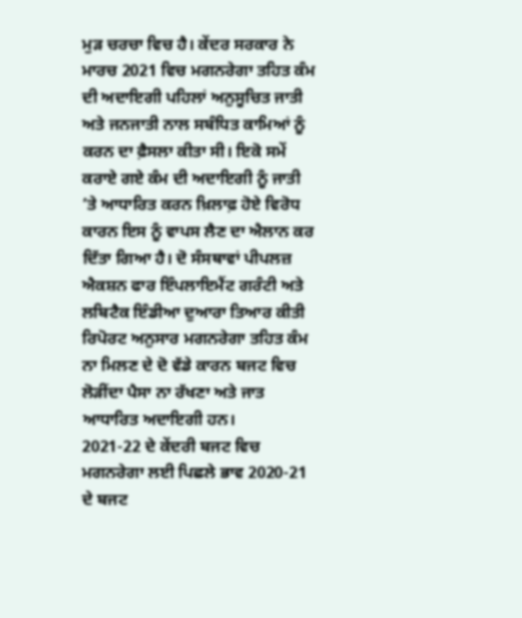ਮੁੜ ਚਰਚਾ ਵਿਚ ਹੈ। ਕੇਂਦਰ ਸਰਕਾਰ ਨੇ ਮਾਰਚ 2021 ਵਿਚ ਮਗਨਰੇਗਾ ਤਹਿਤ ਕੰਮ ਦੀ ਅਦਾਇਗੀ ਪਹਿਲਾਂ ਅਨੁਸੂਚਿਤ ਜਾਤੀ ਅਤੇ ਜਨਜਾਤੀ ਨਾਲ ਸਬੰਧਿਤ ਕਾਮਿਆਂ ਨੂੰ ਕਰਨ ਦਾ ਫ਼ੈਸਲਾ ਕੀਤਾ ਸੀ। ਇਕੋ ਸਮੇਂ ਕਰਾਏ ਗਏ ਕੰਮ ਦੀ ਅਦਾਇਗੀ ਨੂੰ ਜਾਤੀ ’ਤੇ ਆਧਾਰਿਤ ਕਰਨ ਖ਼ਿਲਾਫ਼ ਹੋਏ ਵਿਰੋਧ ਕਾਰਨ ਇਸ ਨੂੰ ਵਾਪਸ ਲੈਣ ਦਾ ਐਲਾਨ ਕਰ ਦਿੱਤਾ ਗਿਆ ਹੈ। ਦੋ ਸੰਸਥਾਵਾਂ ਪੀਪਲਜ਼ ਐਕਸ਼ਨ ਫਾਰ ਇੰਪਲਾਇਮੈਂਟ ਗਰੰਟੀ ਅਤੇ ਲਬਿਟੈਕ ਇੰਡੀਆ ਦੁਆਰਾ ਤਿਆਰ ਕੀਤੀ ਰਿਪੋਰਟ ਅਨੁਸਾਰ ਮਗਨਰੇਗਾ ਤਹਿਤ ਕੰਮ ਨਾ ਮਿਲਣ ਦੇ ਦੋ ਵੱਡੇ ਕਾਰਨ ਬਜਟ ਵਿਚ ਲੋੜੀਂਦਾ ਪੈਸਾ ਨਾ ਰੱਖਣਾ ਅਤੇ ਜਾਤ ਆਧਾਰਿਤ ਅਦਾਇਗੀ ਹਨ।
2021-22 ਦੇ ਕੇਂਦਰੀ ਬਜਟ ਵਿਚ ਮਗਨਰੇਗਾ ਲਈ ਪਿਛਲੇ ਭਾਵ 2020-21 ਦੇ ਬਜਟ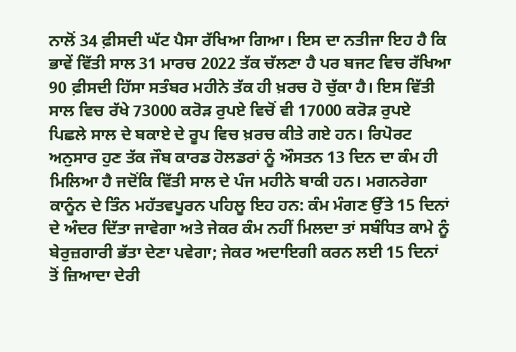ਨਾਲੋਂ 34 ਫ਼ੀਸਦੀ ਘੱਟ ਪੈਸਾ ਰੱਖਿਆ ਗਿਆ। ਇਸ ਦਾ ਨਤੀਜਾ ਇਹ ਹੈ ਕਿ ਭਾਵੇਂ ਵਿੱਤੀ ਸਾਲ 31 ਮਾਰਚ 2022 ਤੱਕ ਚੱਲਣਾ ਹੈ ਪਰ ਬਜਟ ਵਿਚ ਰੱਖਿਆ 90 ਫ਼ੀਸਦੀ ਹਿੱਸਾ ਸਤੰਬਰ ਮਹੀਨੇ ਤੱਕ ਹੀ ਖ਼ਰਚ ਹੋ ਚੁੱਕਾ ਹੈ। ਇਸ ਵਿੱਤੀ ਸਾਲ ਵਿਚ ਰੱਖੇ 73000 ਕਰੋੜ ਰੁਪਏ ਵਿਚੋਂ ਵੀ 17000 ਕਰੋੜ ਰੁਪਏ ਪਿਛਲੇ ਸਾਲ ਦੇ ਬਕਾਏ ਦੇ ਰੂਪ ਵਿਚ ਖ਼ਰਚ ਕੀਤੇ ਗਏ ਹਨ। ਰਿਪੋਰਟ ਅਨੁਸਾਰ ਹੁਣ ਤੱਕ ਜੌਬ ਕਾਰਡ ਹੋਲਡਰਾਂ ਨੂੰ ਔਸਤਨ 13 ਦਿਨ ਦਾ ਕੰਮ ਹੀ ਮਿਲਿਆ ਹੈ ਜਦੋਂਕਿ ਵਿੱਤੀ ਸਾਲ ਦੇ ਪੰਜ ਮਹੀਨੇ ਬਾਕੀ ਹਨ। ਮਗਨਰੇਗਾ ਕਾਨੂੰਨ ਦੇ ਤਿੰਨ ਮਹੱਤਵਪੂਰਨ ਪਹਿਲੂ ਇਹ ਹਨ: ਕੰਮ ਮੰਗਣ ਉੱਤੇ 15 ਦਿਨਾਂ ਦੇ ਅੰਦਰ ਦਿੱਤਾ ਜਾਵੇਗਾ ਅਤੇ ਜੇਕਰ ਕੰਮ ਨਹੀਂ ਮਿਲਦਾ ਤਾਂ ਸਬੰਧਿਤ ਕਾਮੇ ਨੂੰ ਬੇਰੁਜ਼ਗਾਰੀ ਭੱਤਾ ਦੇਣਾ ਪਵੇਗਾ; ਜੇਕਰ ਅਦਾਇਗੀ ਕਰਨ ਲਈ 15 ਦਿਨਾਂ ਤੋਂ ਜ਼ਿਆਦਾ ਦੇਰੀ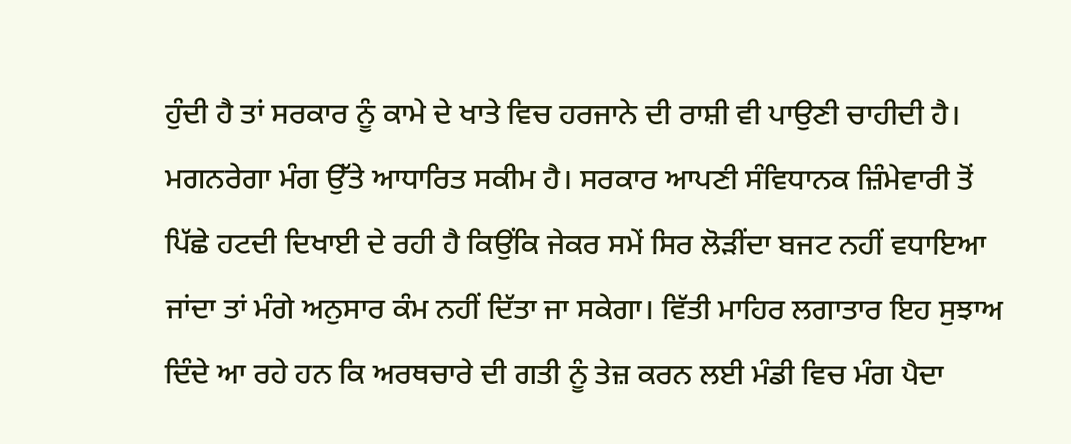ਹੁੰਦੀ ਹੈ ਤਾਂ ਸਰਕਾਰ ਨੂੰ ਕਾਮੇ ਦੇ ਖਾਤੇ ਵਿਚ ਹਰਜਾਨੇ ਦੀ ਰਾਸ਼ੀ ਵੀ ਪਾਉਣੀ ਚਾਹੀਦੀ ਹੈ।
ਮਗਨਰੇਗਾ ਮੰਗ ਉੱਤੇ ਆਧਾਰਿਤ ਸਕੀਮ ਹੈ। ਸਰਕਾਰ ਆਪਣੀ ਸੰਵਿਧਾਨਕ ਜ਼ਿੰਮੇਵਾਰੀ ਤੋਂ ਪਿੱਛੇ ਹਟਦੀ ਦਿਖਾਈ ਦੇ ਰਹੀ ਹੈ ਕਿਉਂਕਿ ਜੇਕਰ ਸਮੇਂ ਸਿਰ ਲੋੜੀਂਦਾ ਬਜਟ ਨਹੀਂ ਵਧਾਇਆ ਜਾਂਦਾ ਤਾਂ ਮੰਗੇ ਅਨੁਸਾਰ ਕੰਮ ਨਹੀਂ ਦਿੱਤਾ ਜਾ ਸਕੇਗਾ। ਵਿੱਤੀ ਮਾਹਿਰ ਲਗਾਤਾਰ ਇਹ ਸੁਝਾਅ ਦਿੰਦੇ ਆ ਰਹੇ ਹਨ ਕਿ ਅਰਥਚਾਰੇ ਦੀ ਗਤੀ ਨੂੰ ਤੇਜ਼ ਕਰਨ ਲਈ ਮੰਡੀ ਵਿਚ ਮੰਗ ਪੈਦਾ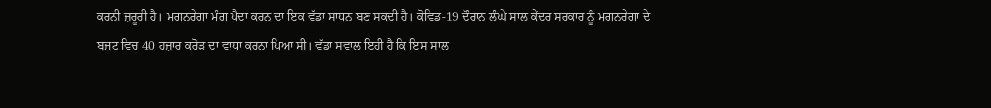ਕਰਨੀ ਜ਼ਰੂਰੀ ਹੈ। ਮਗਨਰੇਗਾ ਮੰਗ ਪੈਦਾ ਕਰਨ ਦਾ ਇਕ ਵੱਡਾ ਸਾਧਨ ਬਣ ਸਕਦੀ ਹੈ। ਕੋਵਿਡ-19 ਦੌਰਾਨ ਲੰਘੇ ਸਾਲ ਕੇਂਦਰ ਸਰਕਾਰ ਨੂੰ ਮਗਨਰੇਗਾ ਦੇ ਬਜਟ ਵਿਚ 40 ਹਜ਼ਾਰ ਕਰੋੜ ਦਾ ਵਾਧਾ ਕਰਨਾ ਪਿਆ ਸੀ। ਵੱਡਾ ਸਵਾਲ ਇਹੀ ਹੈ ਕਿ ਇਸ ਸਾਲ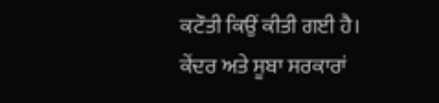ਕਟੌਤੀ ਕਿਉਂ ਕੀਤੀ ਗਈ ਹੈ। ਕੇਂਦਰ ਅਤੇ ਸੂਬਾ ਸਰਕਾਰਾਂ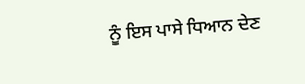ਨੂੰ ਇਸ ਪਾਸੇ ਧਿਆਨ ਦੇਣ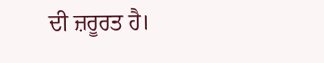ਦੀ ਜ਼ਰੂਰਤ ਹੈ।